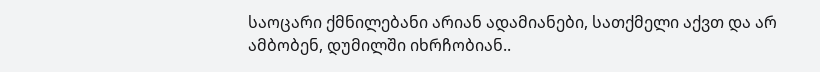საოცარი ქმნილებანი არიან ადამიანები, სათქმელი აქვთ და არ ამბობენ, დუმილში იხრჩობიან..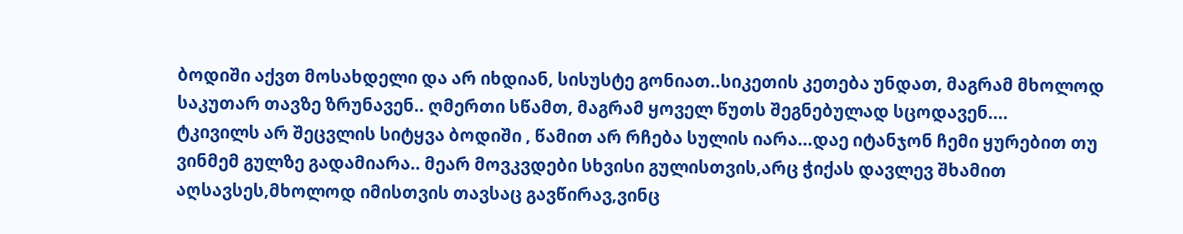ბოდიში აქვთ მოსახდელი და არ იხდიან, სისუსტე გონიათ..სიკეთის კეთება უნდათ, მაგრამ მხოლოდ საკუთარ თავზე ზრუნავენ.. ღმერთი სწამთ, მაგრამ ყოველ წუთს შეგნებულად სცოდავენ....
ტკივილს არ შეცვლის სიტყვა ბოდიში , წამით არ რჩება სულის იარა...დაე იტანჯონ ჩემი ყურებით თუ ვინმემ გულზე გადამიარა.. მეარ მოვკვდები სხვისი გულისთვის,არც ჭიქას დავლევ შხამით აღსავსეს,მხოლოდ იმისთვის თავსაც გავწირავ,ვინც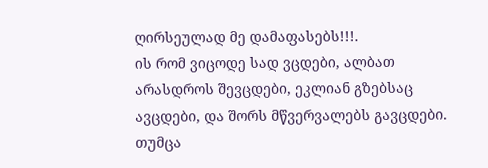ღირსეულად მე დამაფასებს!!!.
ის რომ ვიცოდე სად ვცდები, ალბათ არასდროს შევცდები, ეკლიან გზებსაც ავცდები, და შორს მწვერვალებს გავცდები. თუმცა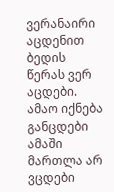ვერანაირი აცდენით ბედის წერას ვერ აცდები. ამაო იქნება განცდები ამაში მართლა არ ვცდები